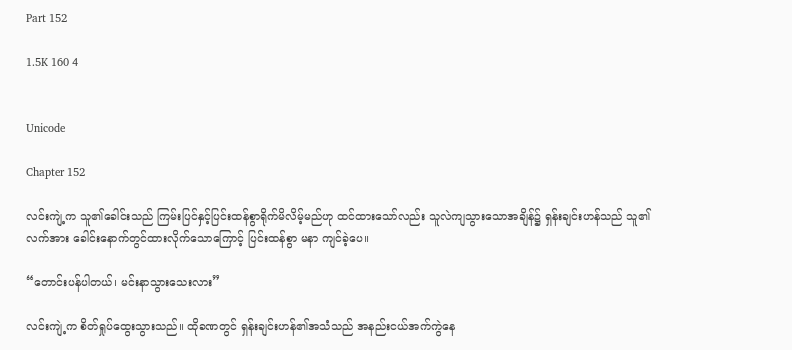Part 152

1.5K 160 4


Unicode

Chapter 152

လင်းကျဲ့က သူ၏ခေါင်းသည် ကြမ်းပြင်နှင့်ပြင်းထန်စွာရိုက်မိလိမ့်မည်ဟု ထင်ထားသော်လည်း သူလဲကျသွားသောအချိန်၌ ရှန်းချင်းဟန်သည် သူ၏လက်အား ခေါင်းနောက်တွင်ထားလိုက်သောကြောင့် ပြင်းထန်စွာ မနာ ကျင်ခဲ့ပေ။

“တောင်းပန်ပါတယ်၊ မင်းနာသွားသေးလား”

လင်းကျဲ့က စိတ်ရှုပ်ထွေးသွားသည်။ ထိုခဏတွင် ရှန်းချင်းဟန်၏အသံသည် အနည်းငယ်အက်ကွဲနေ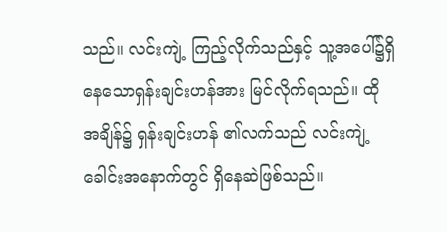သည်။ လင်းကျဲ့ ကြည့်လိုက်သည်နှင့် သူ့အပေါ်၌ရှိနေသောရှန်းချင်းဟန်အား မြင်လိုက်ရသည်။ ထိုအချိန်၌ ရှန်းချင်းဟန် ၏လက်သည် လင်းကျဲ့ခေါင်းအနောက်တွင် ရှိနေဆဲဖြစ်သည်။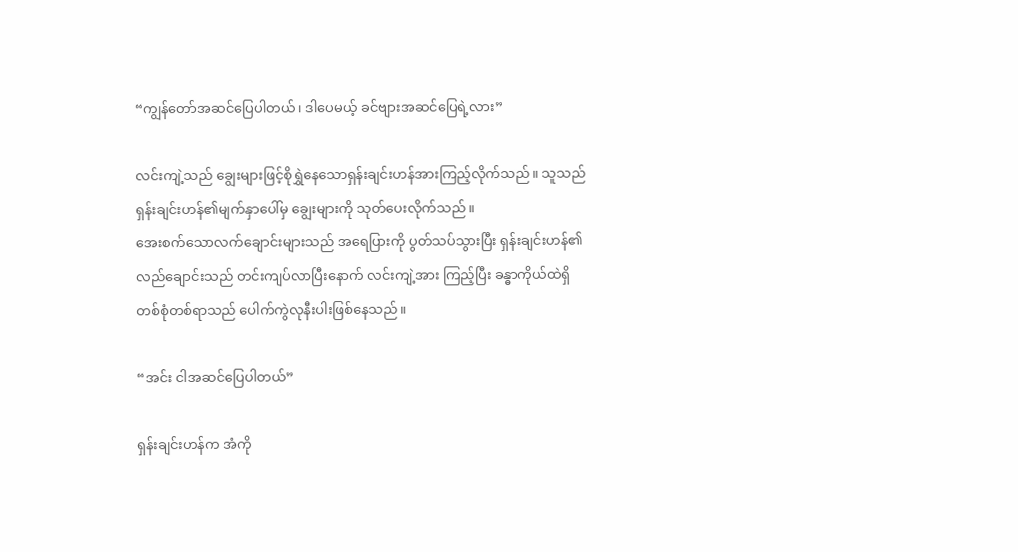“ကျွန်တော်အဆင်ပြေပါတယ်၊ ဒါပေမယ့် ခင်ဗျားအဆင်ပြေရဲ့လား”

လင်းကျဲ့သည် ချွေးများဖြင့်စိုရွှဲနေသောရှန်းချင်းဟန်အားကြည့်လိုက်သည်။ သူသည် ရှန်းချင်းဟန်၏မျက်နှာပေါ်မှ ချွေးများကို သုတ်ပေးလိုက်သည်။
အေးစက်သောလက်ချောင်းများသည် အရေပြားကို ပွတ်သပ်သွားပြီး ရှန်းချင်းဟန်၏လည်ချောင်းသည် တင်းကျပ်လာပြီးနောက် လင်းကျဲ့အား ကြည့်ပြီး ခန္ဓာကိုယ်ထဲရှိတစ်စုံတစ်ရာသည် ပေါက်ကွဲလုနီးပါးဖြစ်နေသည်။

“အင်း ငါအဆင်ပြေပါတယ်”

ရှန်းချင်းဟန်က အံကို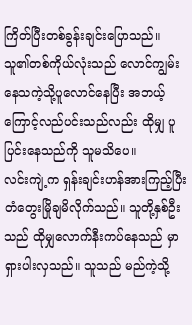ကြိတ်ပြီးတစ်ခွန်းချင်းပြောသည်။
သူ၏တစ်ကိုယ်လုံးသည် လောင်ကျွမ်းနေသကဲ့သို့ပူလောင်နေပြီး အဘယ့်ကြောင့်လည်ပင်းသည်လည်း ထိုမျှ ပူပြင်းနေသည်ကို သူမသိပေ။
လင်းကျဲ့က ရှန်းချင်းဟန်အားကြည့်ပြီး တံတွေးမြိုချမိလိုက်သည်။ သူတို့နှစ်ဦးသည် ထိုမျှလောက်နီးကပ်နေသည် မှာ ရှားပါးလှသည်။ သူသည် မည်ကဲ့သို့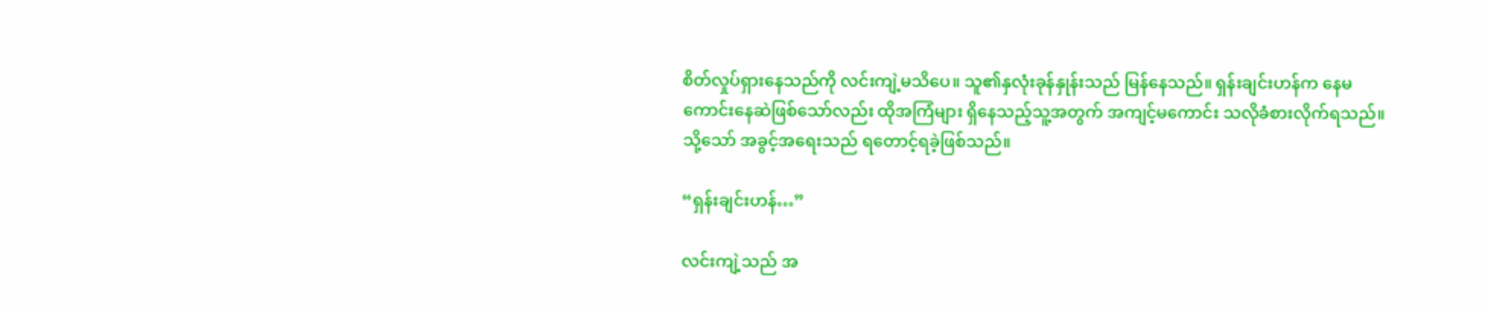စိတ်လှုပ်ရှားနေသည်ကို လင်းကျဲ့မသိပေ။ သူ၏နှလုံးခုန်နှုန်းသည် မြန်နေသည်။ ရှန်းချင်းဟန်က နေမကောင်းနေဆဲဖြစ်သော်လည်း ထိုအကြံများ ရှိနေသည့်သူ့အတွက် အကျင့်မကောင်း သလိုခံစားလိုက်ရသည်။
သို့သော် အခွင့်အရေးသည် ရတောင့်ရခဲ့ဖြစ်သည်။

“ရှန်းချင်းဟန်…”

လင်းကျဲ့သည် အ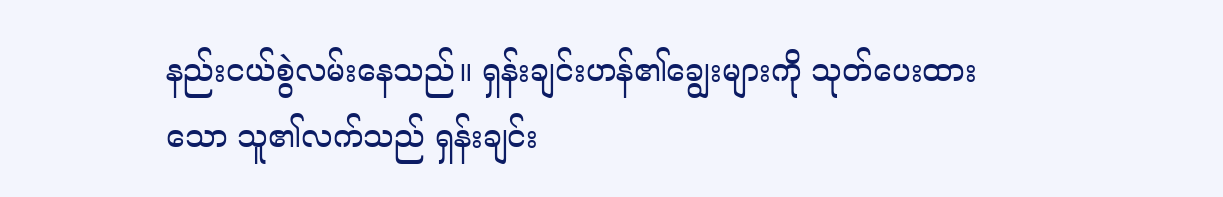နည်းငယ်စွဲလမ်းနေသည်။ ရှန်းချင်းဟန်၏ချွေးများကို သုတ်ပေးထားသော သူ၏လက်သည် ရှန်းချင်း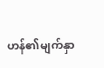ဟန်၏မျက်နှာ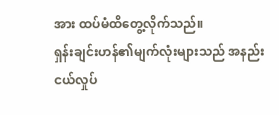အား ထပ်မံထိတွေ့လိုက်သည်။
ရှန်းချင်းဟန်၏မျက်လုံးများသည် အနည်းငယ်လှုပ်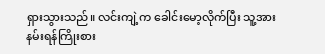ရှားသွားသည်။ လင်းကျဲ့က ခေါင်းမော့လိုက်ပြီး သူ့အား နမ်းရန်ကြိုးစား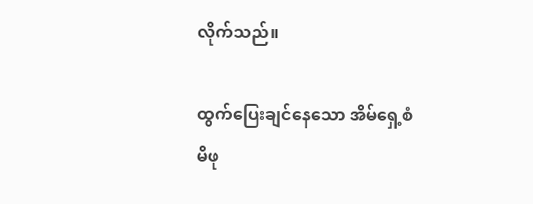လိုက်သည်။

ထွက်ပြေးချင်နေသော အိမ်ရှေ့စံမိဖု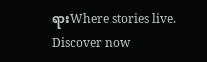ရားWhere stories live. Discover now